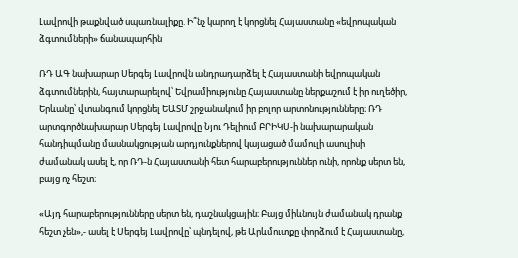Լավրովի թաքնված սպառնալիքը. Ի՞նչ կարող է կորցնել Հայաստանը «եվրոպական ձգտումների» ճանապարհին

ՌԴ ԱԳ նախարար Սերգեյ Լավրովն անդրադարձել է Հայաստանի եվրոպական ձգտումներին, հայտարարելով՝ Եվրամիությունը Հայաստանը ներքաշում է իր ուղեծիր, Երևանը՝ վտանգում կորցնել ԵԱՏՄ շրջանակում իր բոլոր արտոնությունները։ ՌԴ արտգործնախարար Սերգեյ Լավրովը Նյու Դելիում ԲՐԻԿՍ-ի նախարարական հանդիպմանը մասնակցության արդյունքներով կայացած մամուլի ասուլիսի ժամանակ ասել է, որ ՌԴ-ն Հայաստանի հետ հարաբերություններ ունի, որոնք սերտ են, բայց ոչ հեշտ։

«Այդ հարաբերությունները սերտ են, դաշնակցային։ Բայց միևնույն ժամանակ դրանք հեշտ չեն»,- ասել է Սերգեյ Լավրովը՝ պնդելով, թե Արևմուտքը փորձում է Հայաստանը,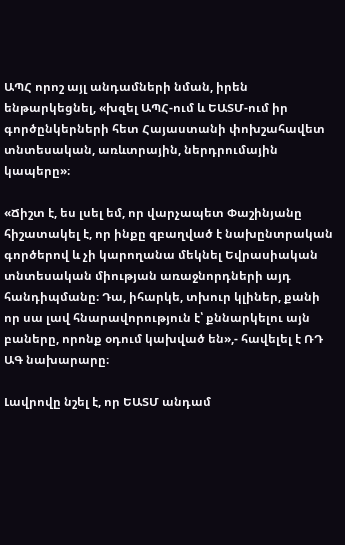ԱՊՀ որոշ այլ անդամների նման, իրեն ենթարկեցնել, «խզել ԱՊՀ-ում և ԵԱՏՄ-ում իր գործընկերների հետ Հայաստանի փոխշահավետ տնտեսական, առևտրային, ներդրումային կապերը»։

«Ճիշտ է, ես լսել եմ, որ վարչապետ Փաշինյանը հիշատակել է, որ ինքը զբաղված է նախընտրական գործերով և չի կարողանա մեկնել Եվրասիական տնտեսական միության առաջնորդների այդ հանդիպմանը։ Դա, իհարկե, տխուր կլիներ, քանի որ սա լավ հնարավորություն է՝ քննարկելու այն բաները, որոնք օդում կախված են»,- հավելել է ՌԴ ԱԳ նախարարը։

Լավրովը նշել է, որ ԵԱՏՄ անդամ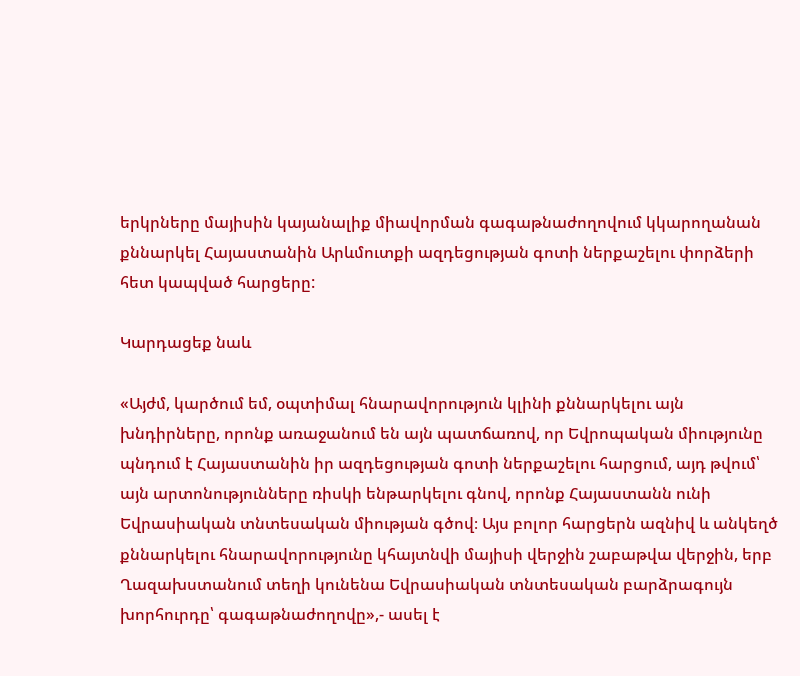երկրները մայիսին կայանալիք միավորման գագաթնաժողովում կկարողանան քննարկել Հայաստանին Արևմուտքի ազդեցության գոտի ներքաշելու փորձերի հետ կապված հարցերը:

Կարդացեք նաև

«Այժմ, կարծում եմ, օպտիմալ հնարավորություն կլինի քննարկելու այն խնդիրները, որոնք առաջանում են այն պատճառով, որ Եվրոպական միությունը պնդում է Հայաստանին իր ազդեցության գոտի ներքաշելու հարցում, այդ թվում՝ այն արտոնությունները ռիսկի ենթարկելու գնով, որոնք Հայաստանն ունի Եվրասիական տնտեսական միության գծով։ Այս բոլոր հարցերն ազնիվ և անկեղծ քննարկելու հնարավորությունը կհայտնվի մայիսի վերջին շաբաթվա վերջին, երբ Ղազախստանում տեղի կունենա Եվրասիական տնտեսական բարձրագույն խորհուրդը՝ գագաթնաժողովը»,- ասել է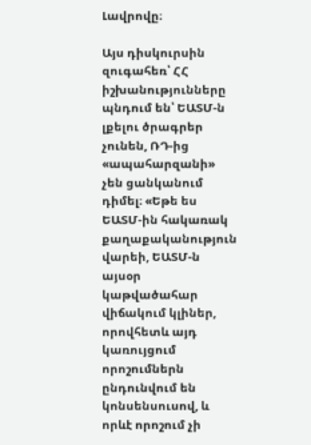Լավրովը։

Այս դիսկուրսին զուգահեռ՝ ՀՀ իշխանությունները պնդում են՝ ԵԱՏՄ-ն լքելու ծրագրեր չունեն, ՌԴ-ից «ապահարզանի» չեն ցանկանում դիմել։ «Եթե ես ԵԱՏՄ-ին հակառակ քաղաքականություն վարեի, ԵԱՏՄ-ն այսօր կաթվածահար վիճակում կլիներ, որովհետև այդ կառույցում որոշումներն ընդունվում են կոնսենսուսով, և որևէ որոշում չի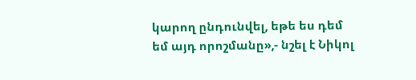կարող ընդունվել, եթե ես դեմ եմ այդ որոշմանը»,- նշել է Նիկոլ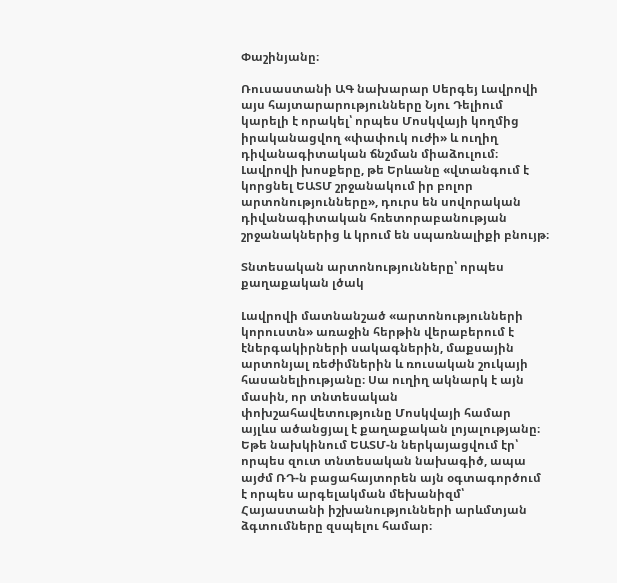Փաշինյանը։

Ռուսաստանի ԱԳ նախարար Սերգեյ Լավրովի այս հայտարարությունները Նյու Դելիում կարելի է որակել՝ որպես Մոսկվայի կողմից իրականացվող «փափուկ ուժի» և ուղիղ դիվանագիտական ճնշման միաձուլում։ Լավրովի խոսքերը, թե Երևանը «վտանգում է կորցնել ԵԱՏՄ շրջանակում իր բոլոր արտոնությունները», դուրս են սովորական դիվանագիտական հռետորաբանության շրջանակներից և կրում են սպառնալիքի բնույթ։

Տնտեսական արտոնությունները՝ որպես քաղաքական լծակ

Լավրովի մատնանշած «արտոնությունների կորուստն» առաջին հերթին վերաբերում է էներգակիրների սակագներին, մաքսային արտոնյալ ռեժիմներին և ռուսական շուկայի հասանելիությանը։ Սա ուղիղ ակնարկ է այն մասին, որ տնտեսական փոխշահավետությունը Մոսկվայի համար այլևս ածանցյալ է քաղաքական լոյալությանը։ Եթե նախկինում ԵԱՏՄ-ն ներկայացվում էր՝ որպես զուտ տնտեսական նախագիծ, ապա այժմ ՌԴ-ն բացահայտորեն այն օգտագործում է որպես արգելակման մեխանիզմ՝ Հայաստանի իշխանությունների արևմտյան ձգտումները զսպելու համար։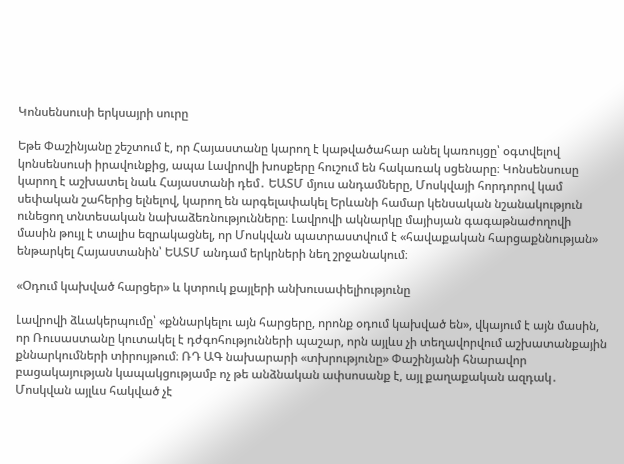Կոնսենսուսի երկսայրի սուրը

Եթե Փաշինյանը շեշտում է, որ Հայաստանը կարող է կաթվածահար անել կառույցը՝ օգտվելով կոնսենսուսի իրավունքից, ապա Լավրովի խոսքերը հուշում են հակառակ սցենարը։ Կոնսենսուսը կարող է աշխատել նաև Հայաստանի դեմ․ ԵԱՏՄ մյուս անդամները, Մոսկվայի հորդորով կամ սեփական շահերից ելնելով, կարող են արգելափակել Երևանի համար կենսական նշանակություն ունեցող տնտեսական նախաձեռնությունները։ Լավրովի ակնարկը մայիսյան գագաթնաժողովի մասին թույլ է տալիս եզրակացնել, որ Մոսկվան պատրաստվում է «հավաքական հարցաքննության» ենթարկել Հայաստանին՝ ԵԱՏՄ անդամ երկրների նեղ շրջանակում։

«Օդում կախված հարցեր» և կտրուկ քայլերի անխուսափելիությունը

Լավրովի ձևակերպումը՝ «քննարկելու այն հարցերը, որոնք օդում կախված են», վկայում է այն մասին, որ Ռուսաստանը կուտակել է դժգոհությունների պաշար, որն այլևս չի տեղավորվում աշխատանքային քննարկումների տիրույթում։ ՌԴ ԱԳ նախարարի «տխրությունը» Փաշինյանի հնարավոր բացակայության կապակցությամբ ոչ թե անձնական ափսոսանք է, այլ քաղաքական ազդակ․ Մոսկվան այլևս հակված չէ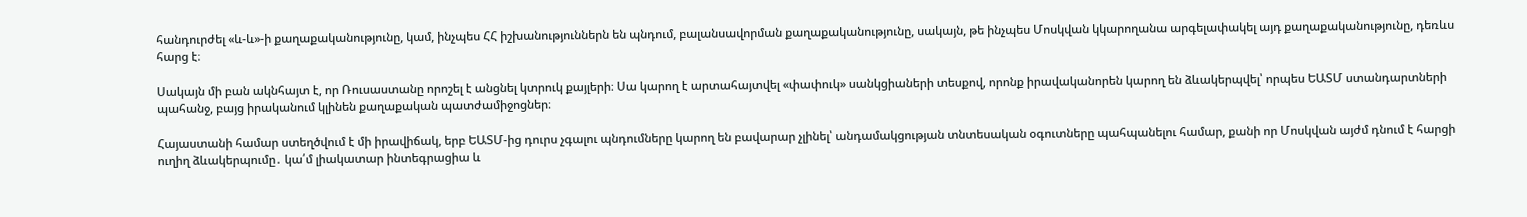հանդուրժել «և-և»-ի քաղաքականությունը, կամ, ինչպես ՀՀ իշխանություններն են պնդում, բալանսավորման քաղաքականությունը, սակայն, թե ինչպես Մոսկվան կկարողանա արգելափակել այդ քաղաքականությունը, դեռևս հարց է։

Սակայն մի բան ակնհայտ է, որ Ռուսաստանը որոշել է անցնել կտրուկ քայլերի։ Սա կարող է արտահայտվել «փափուկ» սանկցիաների տեսքով, որոնք իրավականորեն կարող են ձևակերպվել՝ որպես ԵԱՏՄ ստանդարտների պահանջ, բայց իրականում կլինեն քաղաքական պատժամիջոցներ։

Հայաստանի համար ստեղծվում է մի իրավիճակ, երբ ԵԱՏՄ-ից դուրս չգալու պնդումները կարող են բավարար չլինել՝ անդամակցության տնտեսական օգուտները պահպանելու համար, քանի որ Մոսկվան այժմ դնում է հարցի ուղիղ ձևակերպումը․ կա՛մ լիակատար ինտեգրացիա և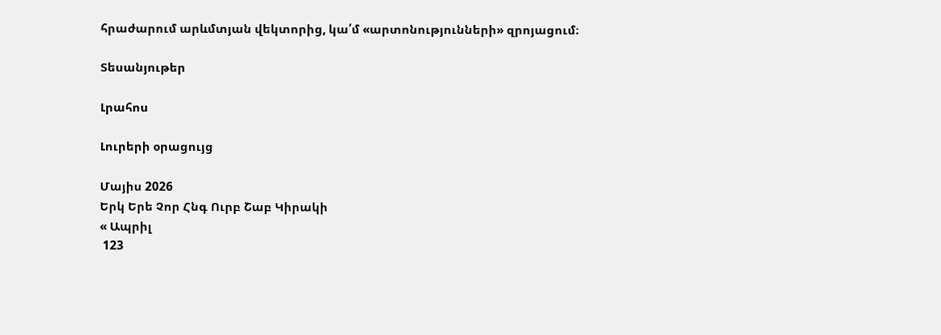հրաժարում արևմտյան վեկտորից, կա՛մ «արտոնությունների» զրոյացում։

Տեսանյութեր

Լրահոս

Լուրերի օրացույց

Մայիս 2026
Երկ Երե Չոր Հնգ Ուրբ Շաբ Կիրակի
« Ապրիլ
 123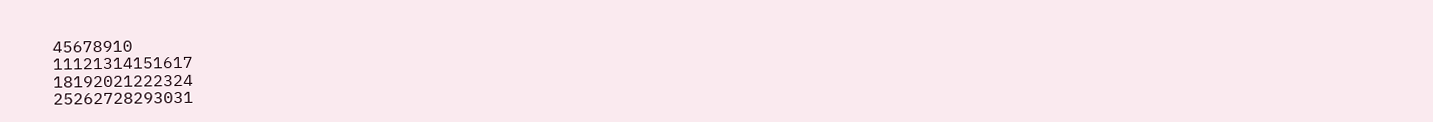45678910
11121314151617
18192021222324
25262728293031